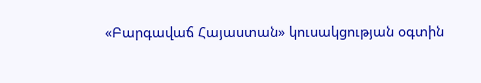«Բարգավաճ Հայաստան» կուսակցության օգտին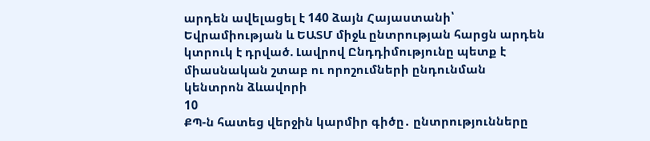արդեն ավելացել է 140 ձայն Հայաստանի՝ Եվրամիության և ԵԱՏՄ միջև ընտրության հարցն արդեն կտրուկ է դրված. Լավրով Ընդդիմությունը պետք է միասնական շտաբ ու որոշումների ընդունման կենտրոն ձևավորի
10
ՔՊ-ն հատեց վերջին կարմիր գիծը․ ընտրությունները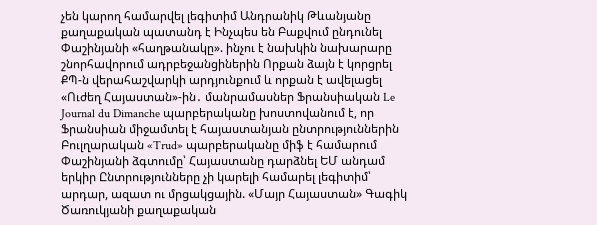չեն կարող համարվել լեգիտիմ Անդրանիկ Թևանյանը քաղաքական պատանդ է Ինչպես են Բաքվում ընդունել Փաշինյանի «հաղթանակը». ինչու է նախկին նախարարը շնորհավորում ադրբեջանցիներին Որքան ձայն է կորցրել ՔՊ-ն վերահաշվարկի արդյունքում և որքան է ավելացել «Ուժեղ Հայաստան»-ին․ մանրամասներ Ֆրանսիական Le Journal du Dimanche պարբերականը խոստովանում է, որ Ֆրանսիան միջամտել է հայաստանյան ընտրություններին Բուլղարական «Trud» պարբերականը միֆ է համարում Փաշինյանի ձգտումը՝ Հայաստանը դարձնել ԵՄ անդամ երկիր Ընտրությունները չի կարելի համարել լեգիտիմ՝ արդար, ազատ ու մրցակցային. «Մայր Հայաստան» Գագիկ Ծառուկյանի քաղաքական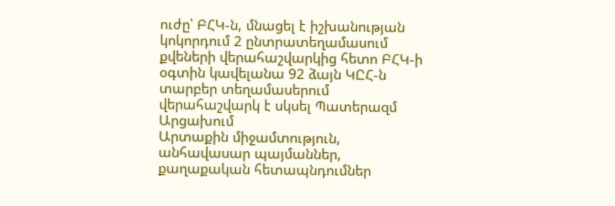ուժը՝ ԲՀԿ-ն, մնացել է իշխանության կոկորդում 2 ընտրատեղամասում քվեների վերահաշվարկից հետո ԲՀԿ-ի օգտին կավելանա 92 ձայն ԿԸՀ-ն տարբեր տեղամասերում վերահաշվարկ է սկսել Պատերազմ Արցախում
Արտաքին միջամտություն, անհավասար պայմաններ, քաղաքական հետապնդումներ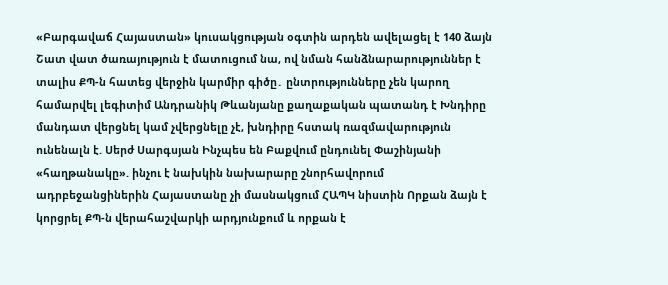«Բարգավաճ Հայաստան» կուսակցության օգտին արդեն ավելացել է 140 ձայն Շատ վատ ծառայություն է մատուցում նա, ով նման հանձնարարություններ է տալիս ՔՊ-ն հատեց վերջին կարմիր գիծը․ ընտրությունները չեն կարող համարվել լեգիտիմ Անդրանիկ Թևանյանը քաղաքական պատանդ է Խնդիրը մանդատ վերցնել կամ չվերցնելը չէ, խնդիրը հստակ ռազմավարություն ունենալն է. Սերժ Սարգսյան Ինչպես են Բաքվում ընդունել Փաշինյանի «հաղթանակը». ինչու է նախկին նախարարը շնորհավորում ադրբեջանցիներին Հայաստանը չի մասնակցում ՀԱՊԿ նիստին Որքան ձայն է կորցրել ՔՊ-ն վերահաշվարկի արդյունքում և որքան է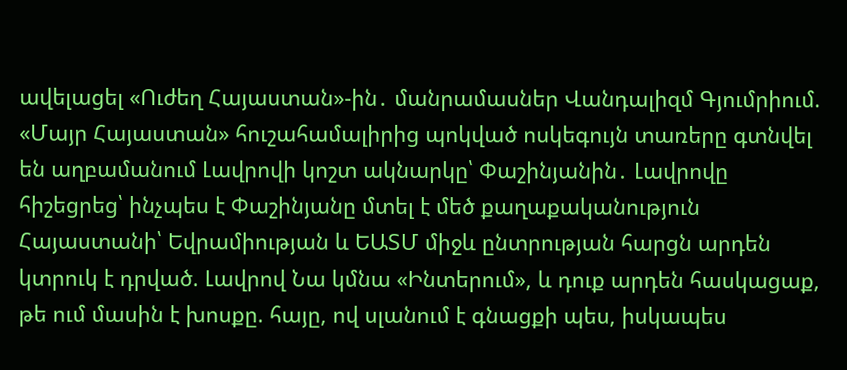ավելացել «Ուժեղ Հայաստան»-ին․ մանրամասներ Վանդալիզմ Գյումրիում. «Մայր Հայաստան» հուշահամալիրից պոկված ոսկեգույն տառերը գտնվել են աղբամանում Լավրովի կոշտ ակնարկը՝ Փաշինյանին․ Լավրովը հիշեցրեց՝ ինչպես է Փաշինյանը մտել է մեծ քաղաքականություն Հայաստանի՝ Եվրամիության և ԵԱՏՄ միջև ընտրության հարցն արդեն կտրուկ է դրված. Լավրով Նա կմնա «Ինտերում», և դուք արդեն հասկացաք, թե ում մասին է խոսքը. հայը, ով սլանում է գնացքի պես, իսկապես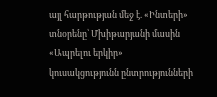այլ հարթության մեջ է. «Ինտերի» տնօրենը՝ Մխիթարյանի մասին «Ապրելու երկիր» կուսակցությունն ընտրությունների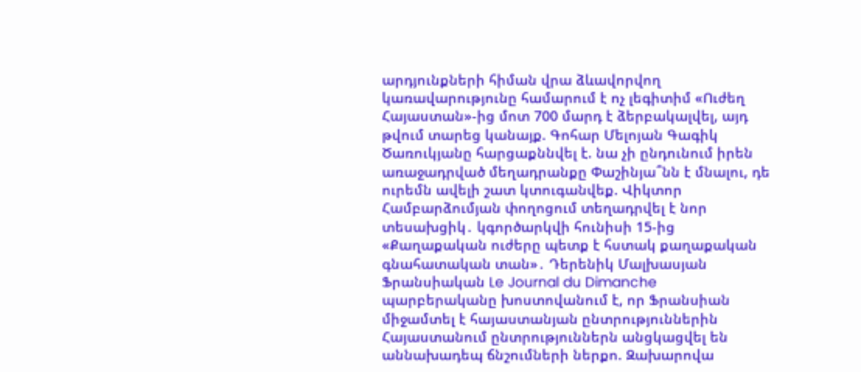արդյունքների հիման վրա ձևավորվող կառավարությունը համարում է ոչ լեգիտիմ «Ուժեղ Հայաստան»-ից մոտ 700 մարդ է ձերբակալվել, այդ թվում տարեց կանայք. Գոհար Մելոյան Գագիկ Ծառուկյանը հարցաքննվել է. նա չի ընդունում իրեն առաջադրված մեղադրանքը Փաշինյա՞նն է մնալու, դե ուրեմն ավելի շատ կտուգանվեք. Վիկտոր Համբարձումյան փողոցում տեղադրվել է նոր տեսախցիկ․ կգործարկվի հունիսի 15-ից «Քաղաքական ուժերը պետք է հստակ քաղաքական գնահատական տան»․ Դերենիկ Մալխասյան Ֆրանսիական Le Journal du Dimanche պարբերականը խոստովանում է, որ Ֆրանսիան միջամտել է հայաստանյան ընտրություններին Հայաստանում ընտրություններն անցկացվել են աննախադեպ ճնշումների ներքո. Զախարովա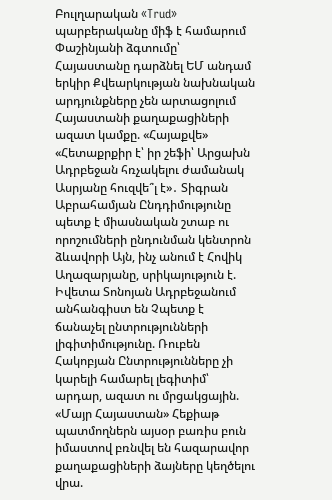Բուլղարական «Trud» պարբերականը միֆ է համարում Փաշինյանի ձգտումը՝ Հայաստանը դարձնել ԵՄ անդամ երկիր Քվեարկության նախնական արդյունքները չեն արտացոլում Հայաստանի քաղաքացիների ազատ կամքը. «Հայաքվե» «Հետաքրքիր է՝ իր շեֆի՝ Արցախն Ադրբեջան հռչակելու ժամանակ Ասրյանը հուզվե՞լ է»․ Տիգրան Աբրահամյան Ընդդիմությունը պետք է միասնական շտաբ ու որոշումների ընդունման կենտրոն ձևավորի Այն, ինչ անում է Հովիկ Աղազարյանը, սրիկայություն է. Իվետա Տոնոյան Ադրբեջանում անհանգիստ են Չպետք է ճանաչել ընտրությունների լիգիտիմությունը. Ռուբեն Հակոբյան Ընտրությունները չի կարելի համարել լեգիտիմ՝ արդար, ազատ ու մրցակցային. «Մայր Հայաստան» Հեքիաթ պատմողներն այսօր բառիս բուն իմաստով բռնվել են հազարավոր քաղաքացիների ձայները կեղծելու վրա.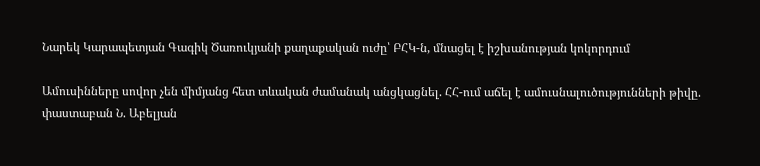Նարեկ Կարապետյան Գագիկ Ծառուկյանի քաղաքական ուժը՝ ԲՀԿ-ն, մնացել է իշխանության կոկորդում

Ամուսինները սովոր չեն միմյանց հետ տևական ժամանակ անցկացնել. ՀՀ-ում աճել է ամուսնալուծությունների թիվը. փաստաբան Ն. Աբելյան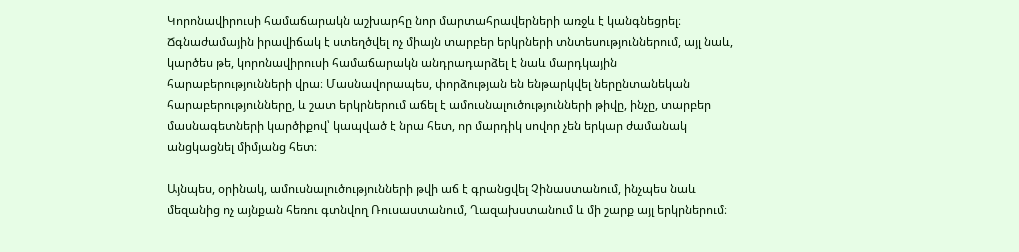Կորոնավիրուսի համաճարակն աշխարհը նոր մարտահրավերների առջև է կանգնեցրել։ Ճգնաժամային իրավիճակ է ստեղծվել ոչ միայն տարբեր երկրների տնտեսություններում, այլ նաև, կարծես թե, կորոնավիրուսի համաճարակն անդրադարձել է նաև մարդկային հարաբերությունների վրա։ Մասնավորապես, փորձության են ենթարկվել ներընտանեկան հարաբերությունները, և շատ երկրներում աճել է ամուսնալուծությունների թիվը, ինչը, տարբեր մասնագետների կարծիքով՝ կապված է նրա հետ, որ մարդիկ սովոր չեն երկար ժամանակ անցկացնել միմյանց հետ։

Այնպես, օրինակ, ամուսնալուծությունների թվի աճ է գրանցվել Չինաստանում, ինչպես նաև մեզանից ոչ այնքան հեռու գտնվող Ռուսաստանում, Ղազախստանում և մի շարք այլ երկրներում։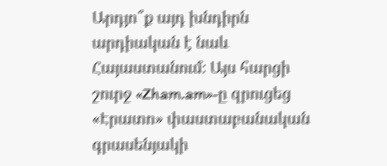Արդյո՞ք այդ խնդիրն արդիական է նաև Հայաստանում։ Այս հարցի շուրջ «Zham.am»-ը զրուցեց  «Էրատո» փաստաբանական գրասենյակի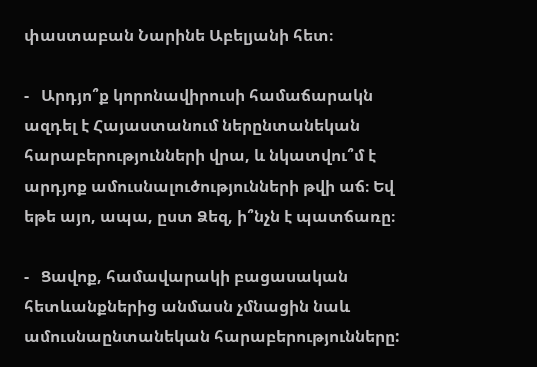փաստաբան Նարինե Աբելյանի հետ։

-   Արդյո՞ք կորոնավիրուսի համաճարակն ազդել է Հայաստանում ներընտանեկան հարաբերությունների վրա, և նկատվու՞մ է արդյոք ամուսնալուծությունների թվի աճ։ Եվ եթե այո, ապա, ըստ Ձեզ, ի՞նչն է պատճառը։

-   Ցավոք, համավարակի բացասական հետևանքներից անմասն չմնացին նաև ամուսնաընտանեկան հարաբերությունները: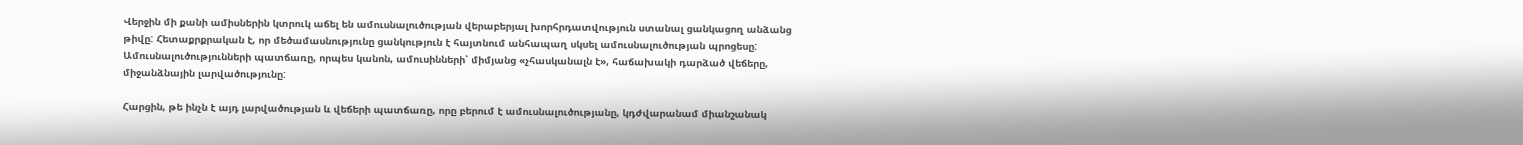Վերջին մի քանի ամիսներին կտրուկ աճել են ամուսնալուծության վերաբերյալ խորհրդատվություն ստանալ ցանկացող անձանց թիվը: Հետաքրքրական է, որ մեծամասնությունը ցանկություն է հայտնում անհապաղ սկսել ամուսնալուծության պրոցեսը: Ամուսնալուծությունների պատճառը, որպես կանոն, ամուսինների՝ միմյանց «չհասկանալն է», հաճախակի դարձած վեճերը, միջանձնային լարվածությունը:

Հարցին, թե ինչն է այդ լարվածության և վեճերի պատճառը, որը բերում է ամուսնալուծությանը, կդժվարանամ միանշանակ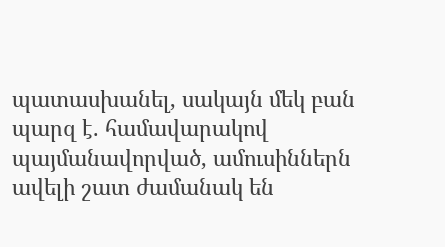պատասխանել, սակայն մեկ բան պարզ է. համավարակով պայմանավորված, ամուսիններն ավելի շատ ժամանակ են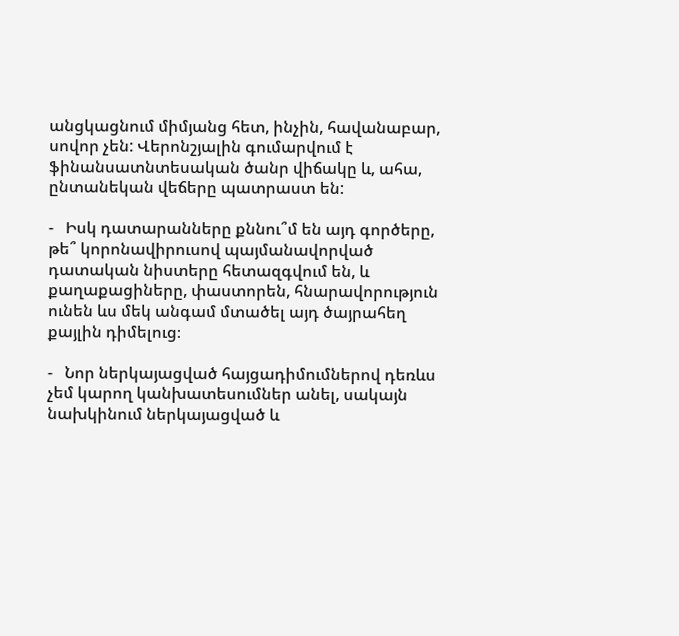անցկացնում միմյանց հետ, ինչին, հավանաբար, սովոր չեն: Վերոնշյալին գումարվում է ֆինանսատնտեսական ծանր վիճակը և, ահա, ընտանեկան վեճերը պատրաստ են:

-   Իսկ դատարանները քննու՞մ են այդ գործերը, թե՞ կորոնավիրուսով պայմանավորված դատական նիստերը հետազգվում են, և քաղաքացիները, փաստորեն, հնարավորություն ունեն ևս մեկ անգամ մտածել այդ ծայրահեղ քայլին դիմելուց։

-   Նոր ներկայացված հայցադիմումներով դեռևս չեմ կարող կանխատեսումներ անել, սակայն նախկինում ներկայացված և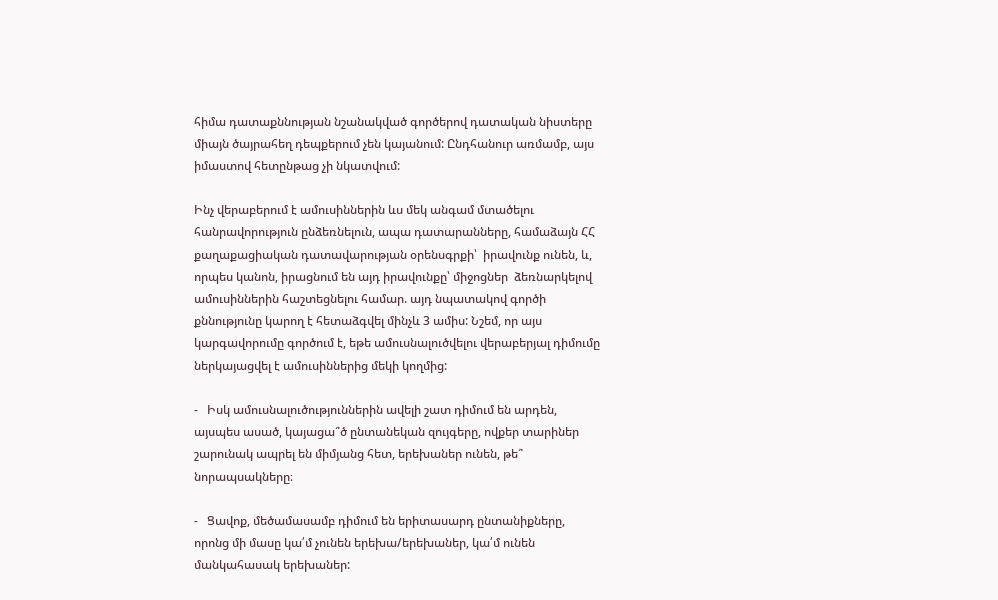հիմա դատաքննության նշանակված գործերով դատական նիստերը միայն ծայրահեղ դեպքերում չեն կայանում: Ընդհանուր առմամբ, այս իմաստով հետընթաց չի նկատվում:

Ինչ վերաբերում է ամուսիններին ևս մեկ անգամ մտածելու հանրավորություն ընձեռնելուն, ապա դատարանները, համաձայն ՀՀ  քաղաքացիական դատավարության օրենսգրքի՝  իրավունք ունեն, և, որպես կանոն, իրացնում են այդ իրավունքը՝ միջոցներ  ձեռնարկելով ամուսիններին հաշտեցնելու համար. այդ նպատակով գործի քննությունը կարող է հետաձգվել մինչև 3 ամիս: Նշեմ, որ այս կարգավորումը գործում է, եթե ամուսնալուծվելու վերաբերյալ դիմումը ներկայացվել է ամուսիններից մեկի կողմից:

-   Իսկ ամուսնալուծություններին ավելի շատ դիմում են արդեն, այսպես ասած, կայացա՞ծ ընտանեկան զույգերը, ովքեր տարիներ շարունակ ապրել են միմյանց հետ, երեխաներ ունեն, թե՞ նորապսակները։

-   Ցավոք, մեծամասամբ դիմում են երիտասարդ ընտանիքները, որոնց մի մասը կա՛մ չունեն երեխա/երեխաներ, կա՛մ ունեն մանկահասակ երեխաներ: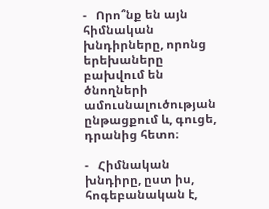-   Որո՞նք են այն հիմնական խնդիրները, որոնց երեխաները բախվում են ծնողների ամուսնալուծության ընթացքում և, գուցե, դրանից հետո։

-   Հիմնական խնդիրը, ըստ իս, հոգեբանական է,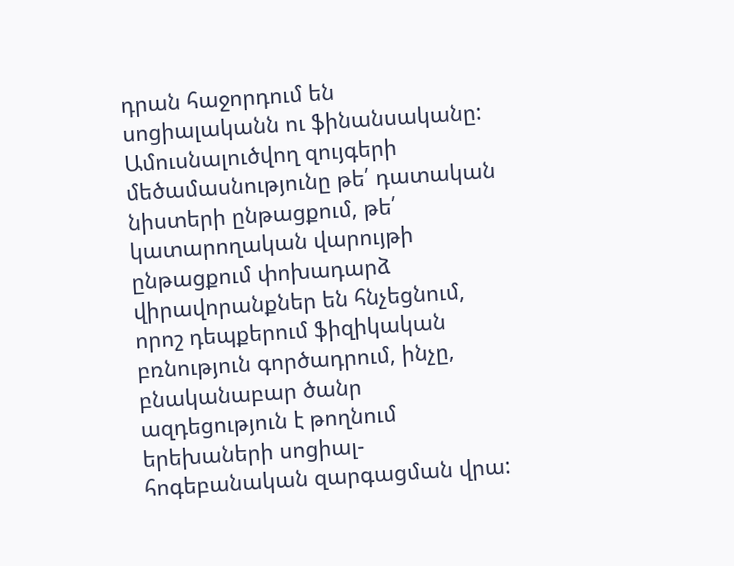դրան հաջորդում են սոցիալականն ու ֆինանսականը: Ամուսնալուծվող զույգերի մեծամասնությունը թե՛ դատական նիստերի ընթացքում, թե՛ կատարողական վարույթի ընթացքում փոխադարձ վիրավորանքներ են հնչեցնում, որոշ դեպքերում ֆիզիկական բռնություն գործադրում, ինչը, բնականաբար ծանր ազդեցություն է թողնում երեխաների սոցիալ-հոգեբանական զարգացման վրա: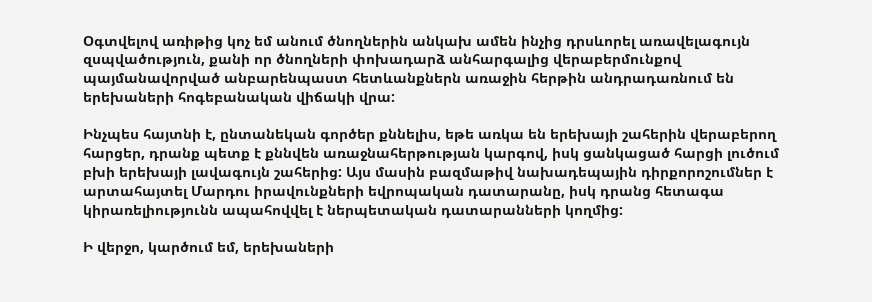Օգտվելով առիթից կոչ եմ անում ծնողներին անկախ ամեն ինչից դրսևորել առավելագույն զսպվածություն, քանի որ ծնողների փոխադարձ անհարգալից վերաբերմունքով պայմանավորված անբարենպաստ հետևանքներն առաջին հերթին անդրադառնում են երեխաների հոգեբանական վիճակի վրա:

Ինչպես հայտնի է, ընտանեկան գործեր քննելիս, եթե առկա են երեխայի շահերին վերաբերող հարցեր, դրանք պետք է քննվեն առաջնահերթության կարգով, իսկ ցանկացած հարցի լուծում բխի երեխայի լավագույն շահերից: Այս մասին բազմաթիվ նախադեպային դիրքորոշումներ է արտահայտել Մարդու իրավունքների եվրոպական դատարանը, իսկ դրանց հետագա կիրառելիությունն ապահովվել է ներպետական դատարանների կողմից:

Ի վերջո, կարծում եմ, երեխաների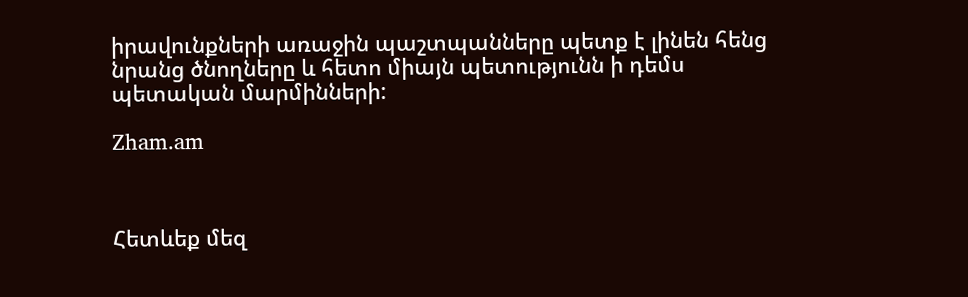իրավունքների առաջին պաշտպանները պետք է լինեն հենց նրանց ծնողները և հետո միայն պետությունն ի դեմս պետական մարմինների:

Zham.am



Հետևեք մեզ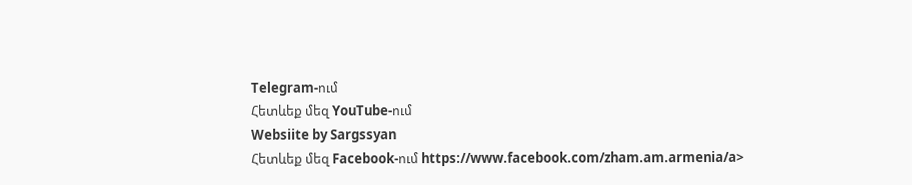Telegram-ում
Հետևեք մեզ YouTube-ում
Websiite by Sargssyan
Հետևեք մեզ Facebook-ում https://www.facebook.com/zham.am.armenia/a>